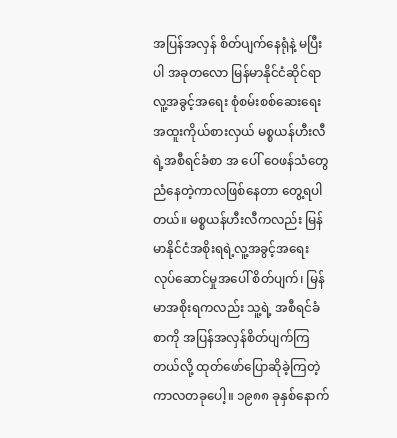အပြန်အလှန် စိတ်ပျက်နေရုံနဲ့ မပြီးပါ အခုတလော မြန်မာနိုင်ငံဆိုင်ရာ လူ့အခွင့်အရေး စုံစမ်းစစ်ဆေးရေးအထူးကိုယ်စားလှယ် မစ္စယန်ဟီးလီရဲ့အစီရင်ခံစာ အ ပေါ် ဝေဖန်သံတွေ ညံနေတဲ့ကာလဖြစ်နေတာ တွေ့ရပါတယ်။ မစ္စယန်ဟီးလီကလည်း မြန်မာနိုင်ငံအစိုးရရဲ့လူ့အခွင့်အရေး လုပ်ဆောင်မှုအပေါ် စိတ်ပျက်၊ မြန်မာအစိုးရကလည်း သူ့ရဲ့ အစီရင်ခံစာကို အပြန်အလှန်စိတ်ပျက်ကြတယ်လို့ ထုတ်ဖော်ပြောဆိုခဲ့ကြတဲ့ ကာလတခုပေါ့။ ၁၉၈၈ ခုနှစ်နောက်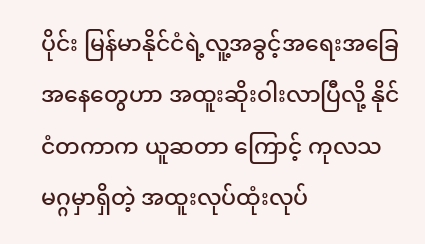ပိုင်း မြန်မာနိုင်ငံရဲ့လူ့အခွင့်အရေးအခြေအနေတွေဟာ အထူးဆိုးဝါးလာပြီလို့ နိုင်ငံတကာက ယူဆတာ ကြောင့် ကုလသမဂ္ဂမှာရှိတဲ့ အထူးလုပ်ထုံးလုပ်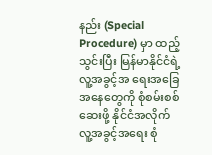နည်း (Special Procedure) မှာ ထည့်သွင်းပြီး မြန်မာနိုင်ငံရဲ့လူ့အခွင့်အ ရေးအခြေအနေတွေကို စုံစမ်းစစ်ဆေးဖို့ နိုင်ငံအလိုက် လူ့အခွင့်အရေး စုံ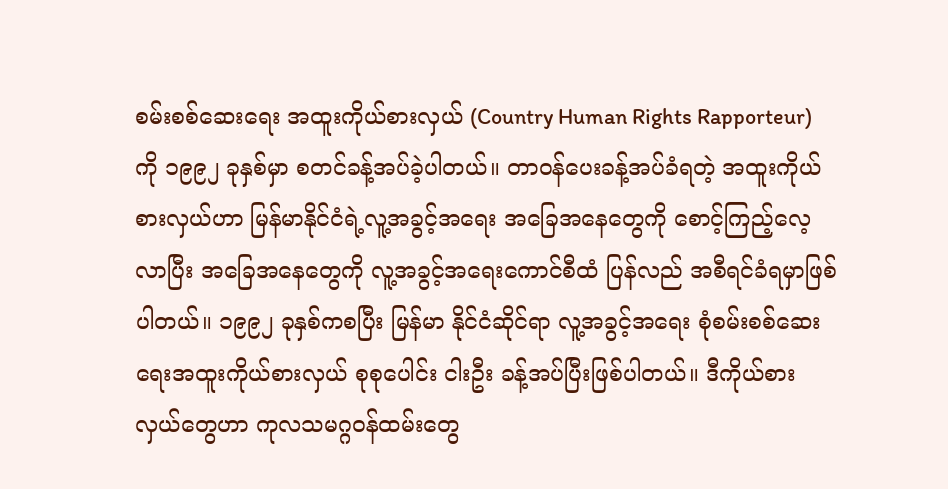စမ်းစစ်ဆေးရေး အထူးကိုယ်စားလှယ် (Country Human Rights Rapporteur) ကို ၁၉၉၂ ခုနှစ်မှာ စတင်ခန့်အပ်ခဲ့ပါတယ်။ တာဝန်ပေးခန့်အပ်ခံရတဲ့ အထူးကိုယ်စားလှယ်ဟာ မြန်မာနိုင်ငံရဲ့လူ့အခွင့်အရေး အခြေအနေတွေကို စောင့်ကြည့်လေ့ လာပြီး အခြေအနေတွေကို လူ့အခွင့်အရေးကောင်စီထံ ပြန်လည် အစီရင်ခံရမှာဖြစ်ပါတယ်။ ၁၉၉၂ ခုနှစ်ကစပြီး မြန်မာ နိုင်ငံဆိုင်ရာ လူ့အခွင့်အရေး စုံစမ်းစစ်ဆေးရေးအထူးကိုယ်စားလှယ် စုစုပေါင်း ငါးဦး ခန့်အပ်ပြီးဖြစ်ပါတယ်။ ဒီကိုယ်စားလှယ်တွေဟာ ကုလသမဂ္ဂဝန်ထမ်းတွေ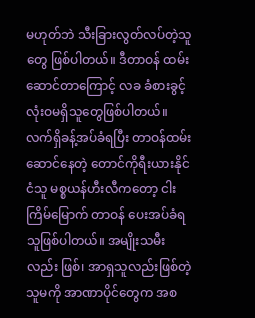မဟုတ်ဘဲ သီးခြားလွတ်လပ်တဲ့သူတွေ ဖြစ်ပါတယ်။ ဒီတာဝန် ထမ်း ဆောင်တာကြောင့် လခ ခံစားခွင့် လုံးဝမရှိသူတွေဖြစ်ပါတယ်။ လက်ရှိခန့်အပ်ခံရပြီး တာဝန်ထမ်းဆောင်နေတဲ့ တောင်ကိုရီးယားနိုင်ငံသူ မစ္စယန်ဟီးလီကတော့ ငါးကြိမ်မြောက် တာဝန် ပေးအပ်ခံရသူဖြစ်ပါတယ်။ အမျိုးသမီးလည်း ဖြစ်၊ အာရှသူလည်းဖြစ်တဲ့ သူမကို အာဏာပိုင်တွေက အစ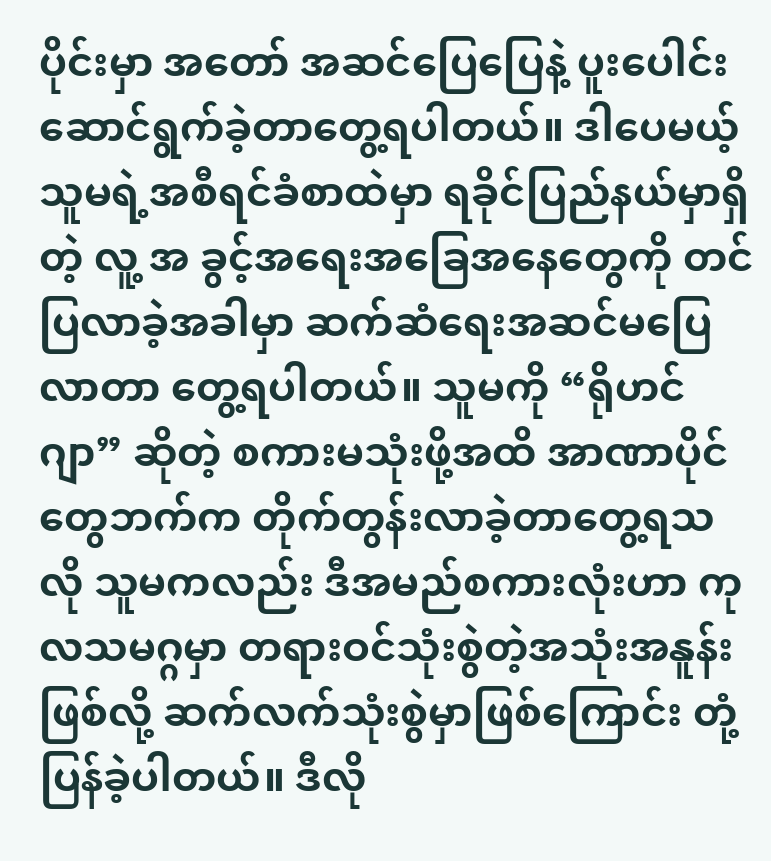ပိုင်းမှာ အတော် အဆင်ပြေပြေနဲ့ ပူးပေါင်းဆောင်ရွက်ခဲ့တာတွေ့ရပါတယ်။ ဒါပေမယ့် သူမရဲ့အစီရင်ခံစာထဲမှာ ရခိုင်ပြည်နယ်မှာရှိတဲ့ လူ့ အ ခွင့်အရေးအခြေအနေတွေကို တင်ပြလာခဲ့အခါမှာ ဆက်ဆံရေးအဆင်မပြေလာတာ တွေ့ရပါတယ်။ သူမကို “ရိုဟင်ဂျာ” ဆိုတဲ့ စကားမသုံးဖို့အထိ အာဏာပိုင်တွေဘက်က တိုက်တွန်းလာခဲ့တာတွေ့ရသလို သူမကလည်း ဒီအမည်စကားလုံးဟာ ကုလသမဂ္ဂမှာ တရားဝင်သုံးစွဲတဲ့အသုံးအနူန်းဖြစ်လို့ ဆက်လက်သုံးစွဲမှာဖြစ်ကြောင်း တုံ့ပြန်ခဲ့ပါတယ်။ ဒီလို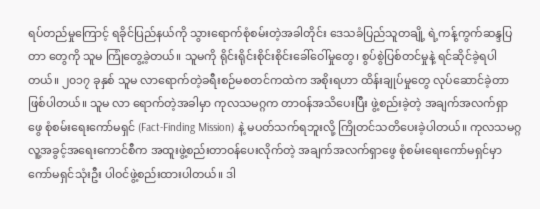ရပ်တည်မှုကြောင့် ရခိုင်ပြည်နယ်ကို သွားရောက်စုံစမ်းတဲ့အခါတိုင်း ဒေသခံပြည်သူတချို့ ရဲ့ကန့်ကွက်ဆန္ဒပြတာ တွေကို သူမ ကြုံတွေ့ခဲ့တယ်။ သူမကို ရိုင်းရိုင်းစိုင်းစိုင်းခေါ်ဝေါ်မှုတွေ၊ စွပ်စွဲပြစ်တင်မှုနဲ့ ရင်ဆိုင်ခဲ့ရပါတယ်။ ၂၀၁၇ ခုနှစ် သူမ လာရောက်တဲ့ခရီးစဉ်မစတင်ကထဲက အစိုးရဟာ ထိန်းချုပ်မှုတွေ လုပ်ဆောင်ခဲ့တာဖြစ်ပါတယ်။ သူမ လာ ရောက်တဲ့အခါမှာ ကုလသမဂ္ဂက တာဝန်အသိပေးပြီး ဖွဲ့စည်းခဲ့တဲ့ အချက်အလက်ရှာဖွေ စုံစမ်းရေးကော်မရှင် (Fact-Finding Mission) နဲ့ မပတ်သက်ရဘူးလို့ ကြိုတင်သတိပေးခဲ့ပါတယ်။ ကုလသမဂ္ဂ လူ့အခွင့်အရေးကောင်စီက အထူးဖွဲ့စည်းတာဝန်ပေးလိုက်တဲ့ အချက်အလက်ရှာဖွေ စုံစမ်းရေးကော်မရှင်မှာ ကော်မရှင်သုံးဦး ပါဝင်ဖွဲ့စည်းထားပါတယ်။ ဒါ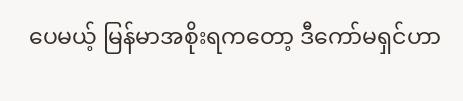ပေမယ့် မြန်မာအစိုးရကတော့ ဒီကော်မရှင်ဟာ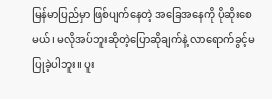မြန်မာပြည်မှာ ဖြစ်ပျက်နေတဲ့ အခြေအနေကို ပိုဆိုးစေမယ်၊ မလိုအပ်ဘူးဆိုတဲ့ပြောဆိုချက်နဲ့ လာရောက်ခွင့်မပြုခဲ့ပါဘူး။ ပူး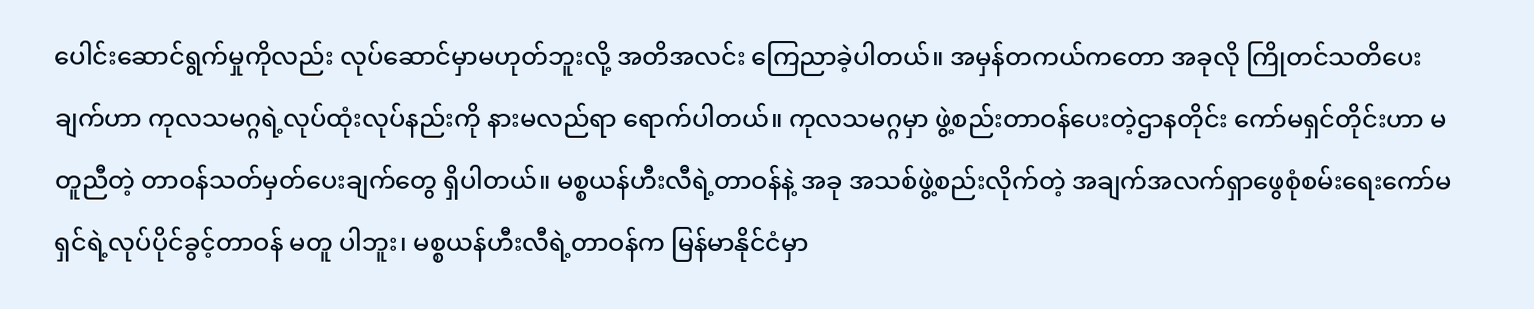ပေါင်းဆောင်ရွက်မှုကိုလည်း လုပ်ဆောင်မှာမဟုတ်ဘူးလို့ အတိအလင်း ကြေညာခဲ့ပါတယ်။ အမှန်တကယ်ကတော အခုလို ကြိုတင်သတိပေးချက်ဟာ ကုလသမဂ္ဂရဲ့လုပ်ထုံးလုပ်နည်းကို နားမလည်ရာ ရောက်ပါတယ်။ ကုလသမဂ္ဂမှာ ဖွဲ့စည်းတာဝန်ပေးတဲ့ဌာနတိုင်း ကော်မရှင်တိုင်းဟာ မတူညီတဲ့ တာဝန်သတ်မှတ်ပေးချက်တွေ ရှိပါတယ်။ မစ္စယန်ဟီးလီရဲ့တာဝန်နဲ့ အခု အသစ်ဖွဲ့စည်းလိုက်တဲ့ အချက်အလက်ရှာဖွေစုံစမ်းရေးကော်မရှင်ရဲ့လုပ်ပိုင်ခွင့်တာဝန် မတူ ပါဘူး၊ မစ္စယန်ဟီးလီရဲ့တာဝန်က မြန်မာနိုင်ငံမှာ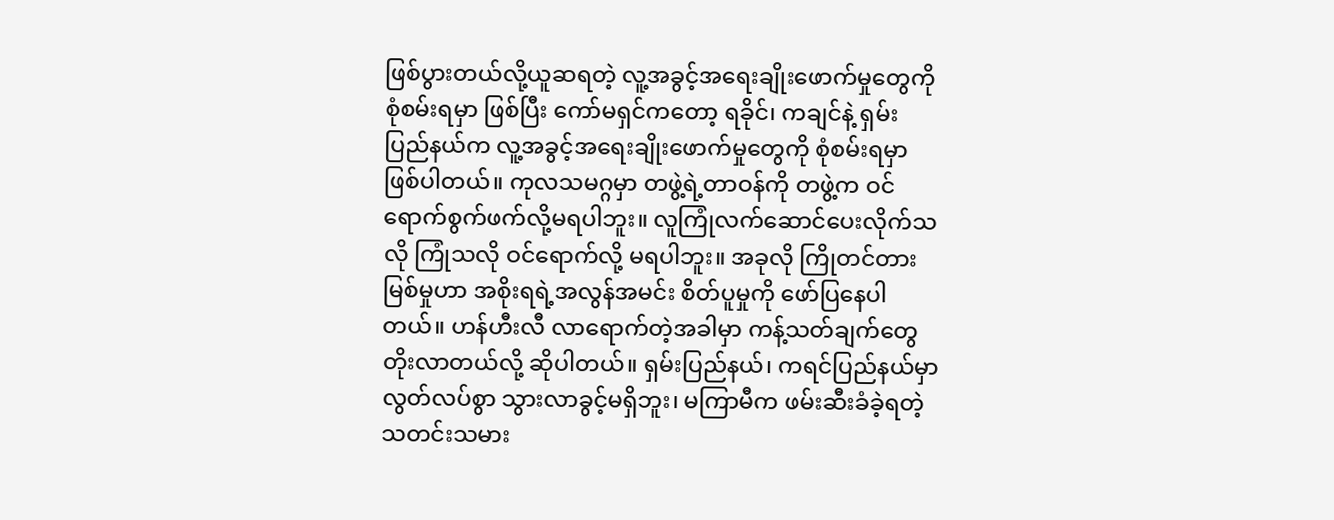ဖြစ်ပွားတယ်လို့ယူဆရတဲ့ လူ့အခွင့်အရေးချိုးဖောက်မှုတွေကို စုံစမ်းရမှာ ဖြစ်ပြီး ကော်မရှင်ကတော့ ရခိုင်၊ ကချင်နဲ့ ရှမ်းပြည်နယ်က လူ့အခွင့်အရေးချိုးဖောက်မှုတွေကို စုံစမ်းရမှာ ဖြစ်ပါတယ်။ ကုလသမဂ္ဂမှာ တဖွဲ့ရဲ့တာဝန်ကို တဖွဲ့က ဝင်ရောက်စွက်ဖက်လို့မရပါဘူး။ လူကြုံလက်ဆောင်ပေးလိုက်သလို ကြုံသလို ဝင်ရောက်လို့ မရပါဘူး။ အခုလို ကြိုတင်တားမြစ်မှုဟာ အစိုးရရဲ့အလွန်အမင်း စိတ်ပူမှုကို ဖော်ပြနေပါတယ်။ ဟန်ဟီးလီ လာရောက်တဲ့အခါမှာ ကန့်သတ်ချက်တွေ တိုးလာတယ်လို့ ဆိုပါတယ်။ ရှမ်းပြည်နယ်၊ ကရင်ပြည်နယ်မှာ လွတ်လပ်စွာ သွားလာခွင့်မရှိဘူး၊ မကြာမီက ဖမ်းဆီးခံခဲ့ရတဲ့ သတင်းသမား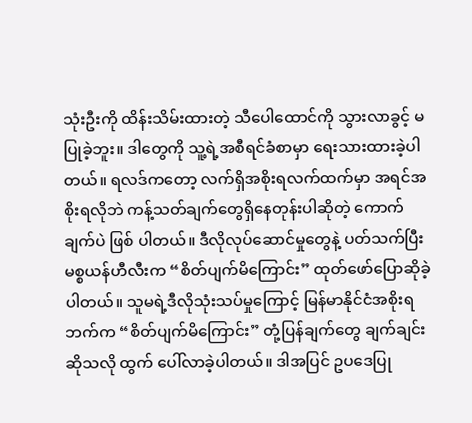သုံးဦးကို ထိန်းသိမ်းထားတဲ့ သီပေါထောင်ကို သွားလာခွင့် မပြုခဲ့ဘူး။ ဒါတွေကို သူ့ရဲ့အစီရင်ခံစာမှာ ရေးသားထားခဲ့ပါတယ်။ ရလဒ်ကတော့ လက်ရှိအစိုးရလက်ထက်မှာ အရင်အစိုးရလိုဘဲ ကန့်သတ်ချက်တွေရှိနေတုန်းပါဆိုတဲ့ ကောက်ချက်ပဲ ဖြစ် ပါတယ်။ ဒီလိုလုပ်ဆောင်မှုတွေနဲ့ ပတ်သက်ပြီး မစ္စယန်ဟီလီးက “စိတ်ပျက်မိကြောင်း” ထုတ်ဖော်ပြောဆိုခဲ့ပါတယ်။ သူမရဲ့ဒီလိုသုံးသပ်မှုကြောင့် မြန်မာနိုင်ငံအစိုးရဘက်က “စိတ်ပျက်မိကြောင်း” တုံ့ပြန်ချက်တွေ ချက်ချင်းဆိုသလို ထွက် ပေါ်လာခဲ့ပါတယ်။ ဒါအပြင် ဥပဒေပြု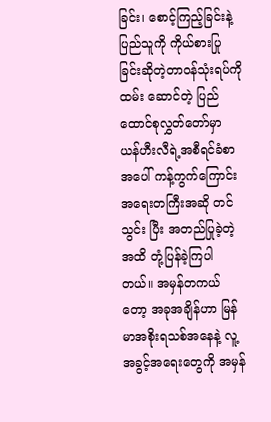ခြင်း၊ စောင့်ကြည့်ခြင်းနဲ့ ပြည်သူကို ကိုယ်စားပြုခြင်းဆိုတဲ့တာဝန်သုံးရပ်ကို ထမ်း ဆောင်တဲ့ ပြည်ထောင်စုလွှတ်တော်မှာ ယန်ဟီးလီရဲ့အစီရင်ခံစာအပေါ် ကန့်ကွက်ကြောင်း အရေးတကြီးအဆို တင်သွင်း ပြီး အတည်ပြုခဲ့တဲ့အထိ တုံ့ပြန်ခဲ့ကြပါတယ်။ အမှန်တကယ်တော့ အခုအချိန်ဟာ မြန်မာအစိုးရသစ်အနေနဲ့ လူ့အခွင့်အရေးတွေကို အမှန်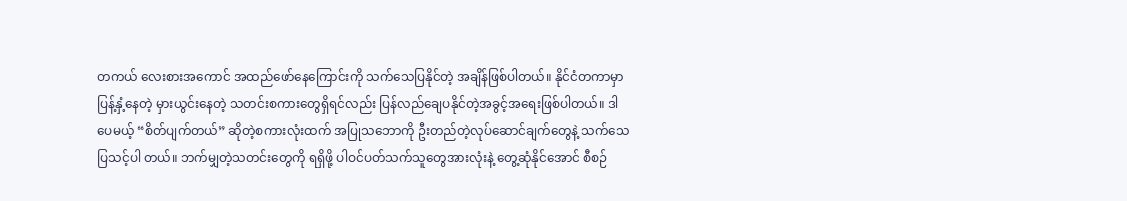တကယ် လေးစားအကောင် အထည်ဖော်နေကြောင်းကို သက်သေပြနိုင်တဲ့ အချိန်ဖြစ်ပါတယ်။ နိုင်ငံတကာမှာ ပြန့်နှံ့နေတဲ့ မှားယွင်းနေတဲ့ သတင်းစကားတွေရှိရင်လည်း ပြန်လည်ချေပနိုင်တဲ့အခွင့်အရေးဖြစ်ပါတယ်။ ဒါ ပေမယ့် “စိတ်ပျက်တယ်” ဆိုတဲ့စကားလုံးထက် အပြုသဘောကို ဦးတည်တဲ့လုပ်ဆောင်ချက်တွေနဲ့ သက်သေပြသင့်ပါ တယ်။ ဘက်မျှတဲ့သတင်းတွေကို ရရှိဖို့ ပါဝင်ပတ်သက်သူတွေအားလုံးနဲ့ တွေ့ဆုံနိုင်အောင် စီစဉ်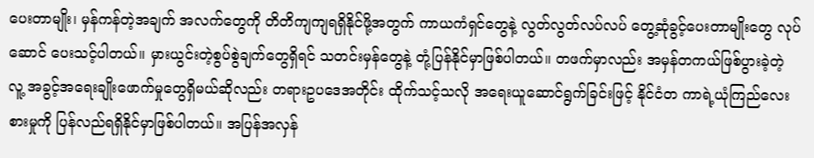ပေးတာမျိုး၊ မှန်ကန်တဲ့အချက် အလက်တွေကို တိတိကျကျရရှိနိုင်ဖို့အတွက် ကာယကံရှင်တွေနဲ့ လွတ်လွတ်လပ်လပ် တွေ့ဆုံခွင့်ပေးတာမျိုးတွေ လုပ်ဆောင် ပေးသင့်ပါတယ်။ မှားယွင်းတဲ့စွပ်စွဲချက်တွေရှိရင် သတင်းမှန်တွေနဲ့ တုံ့ပြန်နိုင်မှာဖြစ်ပါတယ်။ တဖက်မှာလည်း အမှန်တကယ်ဖြစ်ပွားခဲ့တဲ့ လူ့ အခွင့်အရေးချိုးဖောက်မှုတွေရှိမယ်ဆိုလည်း တရားဥပဒေအတိုင်း ထိုက်သင့်သလို အရေးယူဆောင်ရွက်ခြင်းဖြင့် နိုင်ငံတ ကာရဲ့ယုံကြည်လေးစားမှုကို ပြန်လည်ရရှိနိုင်မှာဖြစ်ပါတယ်။ အပြန်အလှန်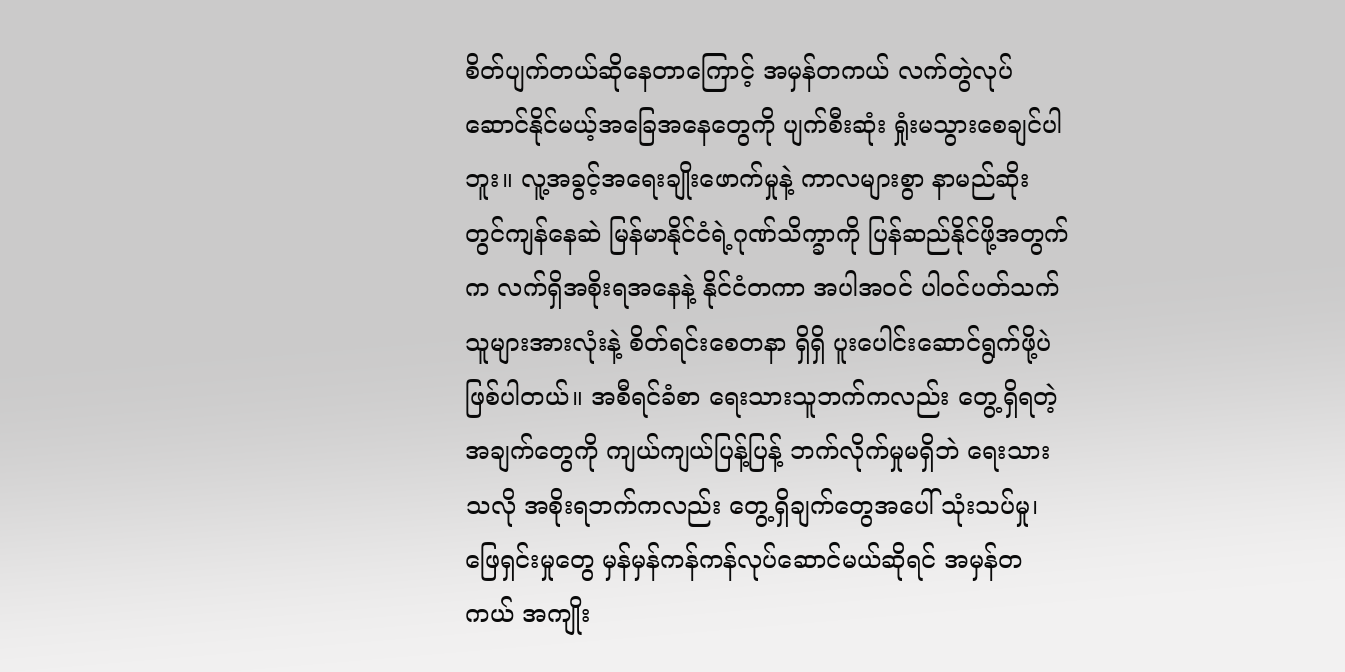စိတ်ပျက်တယ်ဆိုနေတာကြောင့် အမှန်တကယ် လက်တွဲလုပ်ဆောင်နိုင်မယ့်အခြေအနေတွေကို ပျက်စီးဆုံး ရှုံးမသွားစေချင်ပါဘူး။ လူ့အခွင့်အရေးချိုးဖောက်မှုနဲ့ ကာလများစွာ နာမည်ဆိုး တွင်ကျန်နေဆဲ မြန်မာနိုင်ငံရဲ့ဂုဏ်သိက္ခာကို ပြန်ဆည်နိုင်ဖို့အတွက်က လက်ရှိအစိုးရအနေနဲ့ နိုင်ငံတကာ အပါအဝင် ပါဝင်ပတ်သက်သူများအားလုံးနဲ့ စိတ်ရင်းစေတနာ ရှိရှိ ပူးပေါင်းဆောင်ရွက်ဖို့ပဲ ဖြစ်ပါတယ်။ အစီရင်ခံစာ ရေးသားသူဘက်ကလည်း တွေ့ရှိရတဲ့အချက်တွေကို ကျယ်ကျယ်ပြန့်ပြန့် ဘက်လိုက်မှုမရှိဘဲ ရေးသားသလို အစိုးရဘက်ကလည်း တွေ့ရှိချက်တွေအပေါ် သုံးသပ်မှု၊ ဖြေရှင်းမှုတွေ မှန်မှန်ကန်ကန်လုပ်ဆောင်မယ်ဆိုရင် အမှန်တကယ် အကျိုး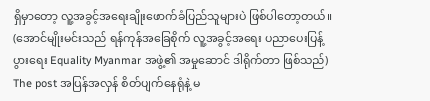ရှိမှာတော့ လူ့အခွင့်အရေးချိုးဖောက်ခံပြည်သူများပဲ ဖြစ်ပါတော့တယ်။ (အောင်မျိုးမင်းသည် ရန်ကုန်အခြေစိုက် လူ့အခွင့်အရေး ပညာပေးပြန့်ပွားရေး Equality Myanmar အဖွဲ့၏ အမှုဆောင် ဒါရိုက်တာ ဖြစ်သည်) The post အပြန်အလှန် စိတ်ပျက်နေရုံနဲ့ မ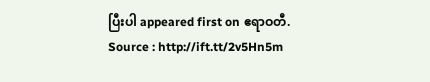ပြီးပါ appeared first on ဧရာဝတီ.
Source : http://ift.tt/2v5Hn5m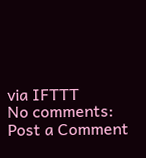via IFTTT
No comments:
Post a Comment